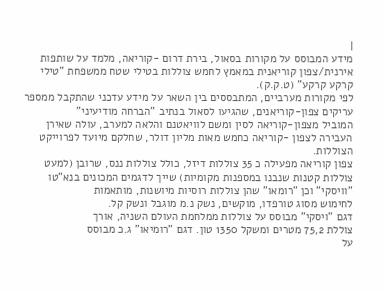|
מידע המבוסס על מקורות בסאול, בירת דרום -קוריאה, מלמד על שותפות
אירנית/צפון קוריאנית במאמץ לחמש צוללות בטילי שטח ממשפחת "טילי
קרקע קרקע" (ט.ק.ק).
לפי מקורות מערביים, המתבססים בין השאר על מידע עדכני שהתקבל ממספר
עריקים צפון-קוריאנים, שהגיעו לסאול בנתיב "הברחה מודיעיני"
המוביל מצפון-קוריאה לסין ומשם לוויאטנם והלאה למערב, עולה שאירן
העבירה לצפון -קוריאה כחמש מאות מליון דולר, שחלקם מיועד לפרוייקט
הצוללות.
צפון קוריאה מפעילה כ 35 צוללות דיזל, כולל צוללות ננס, שרובן (למעט
צוללות קטנות שנבנו במספנות מקומיות) שייך לדגמים המכונים בנא"טו
"וויסקי" וכן "רומאו" שהן צוללות רוסיות מיושנות, מותאמות
לחימוש מסוג טורפדו, מוקשים, נשק נ.מ מוגבל ונשק קל.
דגם "ויסקי" מבוסס על צוללות ממלחמת העולם השניה, אורך
צוללת 75,2 מטרים ומשקל 1350 טון. דגם "רומיאו" ג.כ מבוסס
על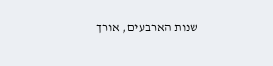שנות הארבעים, אורך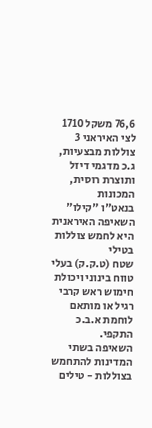76,6 משקל 1710
לצי האיראני 3 צוללות מבצעיות, ג.כ מדגמי דיזל ותוצרת רוסית, המכונות
בנאט"ו "קילו" השאיפה האיראנית היא לחמש צוללות בטילי
שטח (ט.ק.ק) בעלי טווח בינוני ויכולת חימוש ראש קרבי רגיל או מותאם
לוחמת א.ב.כ התקפי.
השאיפה בשתי המדינות להתחמש בצוללות - טילים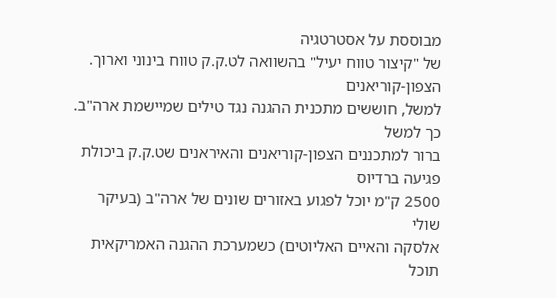מבוססת על אסטרטגיה
של "קיצור טווח יעיל" בהשוואה לט.ק.ק טווח בינוני וארוך. הצפון-קוריאנים
למשל, חוששים מתכנית ההגנה נגד טילים שמיישמת ארה"ב. כך למשל
ברור למתכננים הצפון-קוריאנים והאיראנים שט.ק.ק ביכולת פגיעה ברדיוס
2500 ק"מ יוכל לפגוע באזורים שונים של ארה"ב (בעיקר שולי
אלסקה והאיים האליוטים) כשמערכת ההגנה האמריקאית תוכל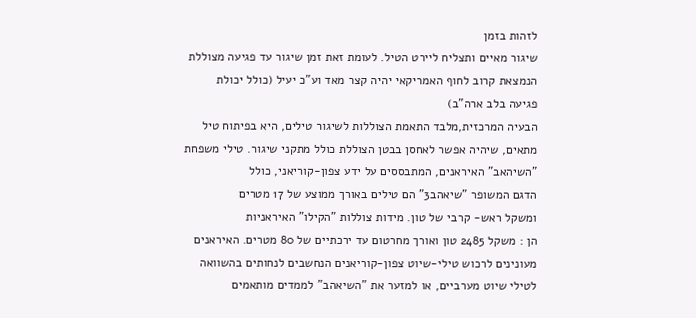לזהות בזמן
שיגור מאיים ותצליח ליירט הטיל. לעומת זאת זמן שיגור עד פגיעה מצוללת
הנמצאת קרוב לחוף האמריקאי יהיה קצר מאד וע"כ יעיל (כולל יכולת
פגיעה בלב ארה"ב)
הבעיה המרכזית,מלבד התאמת הצוללות לשיגור טילים, היא בפיתוח טיל
מתאים, שיהיה אפשר לאחסן בבטן הצוללת כולל מתקני שיגור. טילי משפחת
"השיהאב" האיראנים, המתבססים על ידע צפון-קוריאני, כולל
הדגם המשופר "שיאהב3" הם טילים באורך ממוצע של 17 מטרים
ומשקל ראש- קרבי של טון. מידות צוללות "הקילו" האיראניות
הן : משקל 2485 טון ואורך מחרטום עד ירכתיים של 80 מטרים. האיראנים
מעונינים לרכוש טילי-שיוט צפון-קוריאנים הנחשבים לנחותים בהשוואה
לטילי שיוט מערביים, או למזער את "השיאהב" לממדים מותאמים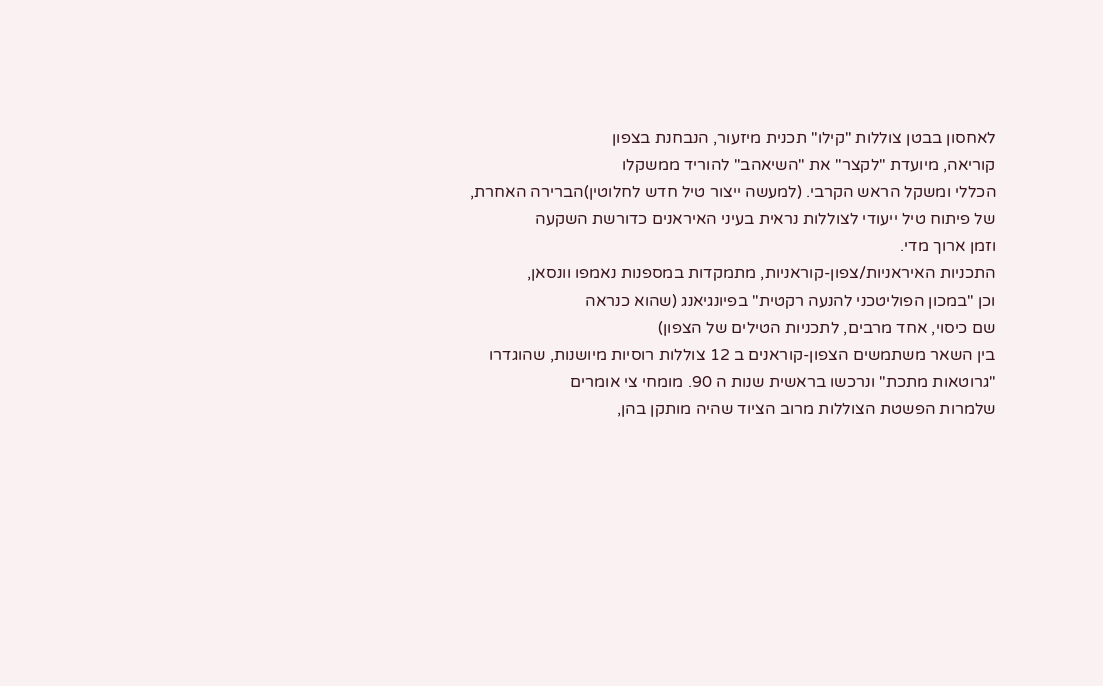לאחסון בבטן צוללות "קילו" תכנית מיזעור, הנבחנת בצפון
קוריאה, מיועדת "לקצר" את "השיאהב" להוריד ממשקלו
הכללי ומשקל הראש הקרבי. (למעשה ייצור טיל חדש לחלוטין)הברירה האחרת,
של פיתוח טיל ייעודי לצוללות נראית בעיני האיראנים כדורשת השקעה
וזמן ארוך מדי.
התכניות האיראניות/צפון-קוראניות, מתמקדות במספנות נאמפו וונסאן,
וכן "במכון הפוליטכני להנעה רקטית" בפיונגיאנג (שהוא כנראה
שם כיסוי, אחד מרבים, לתכניות הטילים של הצפון)
בין השאר משתמשים הצפון-קוראנים ב 12 צוללות רוסיות מיושנות, שהוגדרו
"גרוטאות מתכת" ונרכשו בראשית שנות ה 90. מומחי צי אומרים
שלמרות הפשטת הצוללות מרוב הציוד שהיה מותקן בהן,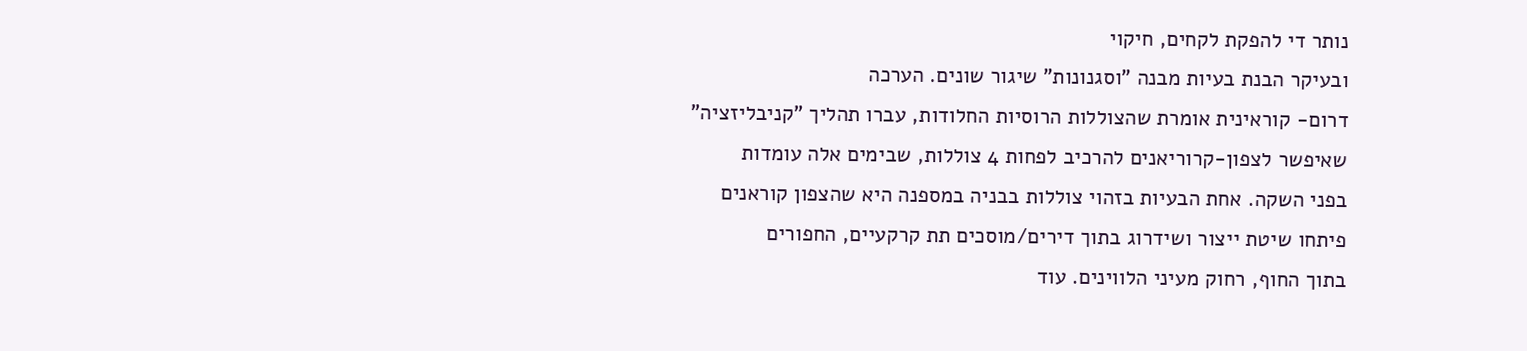נותר די להפקת לקחים, חיקוי
ובעיקר הבנת בעיות מבנה "וסגנונות" שיגור שונים. הערכה
דרום- קוראינית אומרת שהצוללות הרוסיות החלודות, עברו תהליך "קניבליזציה"
שאיפשר לצפון-קרוריאנים להרכיב לפחות 4 צוללות, שבימים אלה עומדות
בפני השקה. אחת הבעיות בזהוי צוללות בבניה במספנה היא שהצפון קוראנים
פיתחו שיטת ייצור ושידרוג בתוך דירים/מוסכים תת קרקעיים, החפורים
בתוך החוף, רחוק מעיני הלווינים. עוד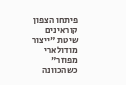פיתחו הצפון קוראינים שיטת "ייצור
מודולארי מפוזר" כשהכוונה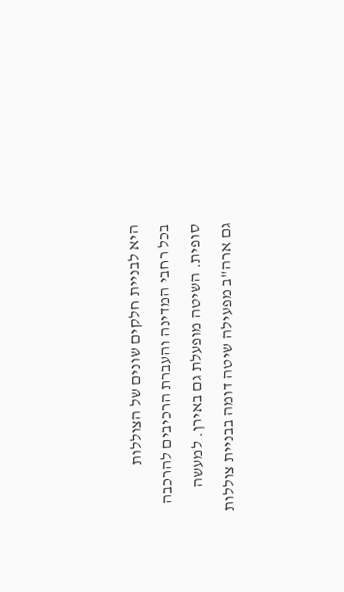היא לבניית חלקים שונים של הצוללות
בכל רחבי המדינה והעברת הרכיבים להרכבה סופית. השיטה מופעלת גם באירן. למעשה
גם ארה"ב מפעילה שיטה דומה בבניית צוללות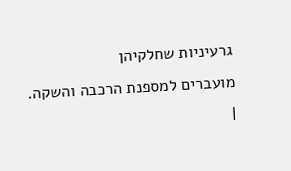גרעיניות שחלקיהן
מועברים למספנת הרכבה והשקה. |